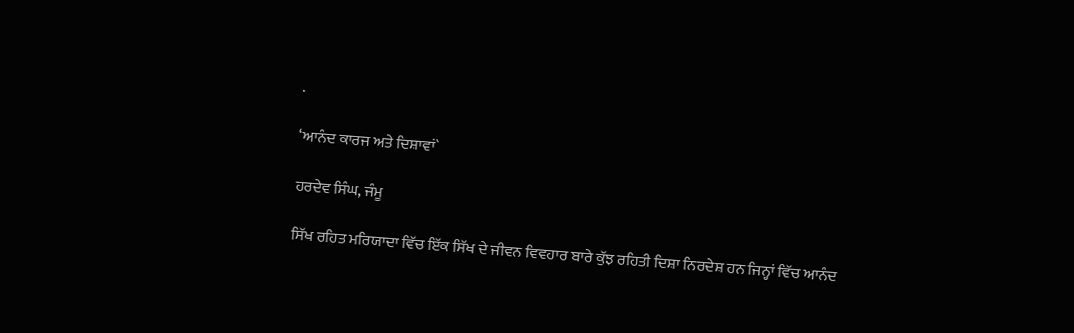.

‘ਆਨੰਦ ਕਾਰਜ ਅਤੇ ਦਿਸ਼ਾਵਾਂ`

ਹਰਦੇਵ ਸਿੰਘ, ਜੰਮੂ

ਸਿੱਖ ਰਹਿਤ ਮਰਿਯਾਦਾ ਵਿੱਚ ਇੱਕ ਸਿੱਖ ਦੇ ਜੀਵਨ ਵਿਵਹਾਰ ਬਾਰੇ ਕੁੱਝ ਰਹਿਤੀ ਦਿਸ਼ਾ ਨਿਰਦੇਸ਼ ਹਨ ਜਿਨ੍ਹਾਂ ਵਿੱਚ ਆਨੰਦ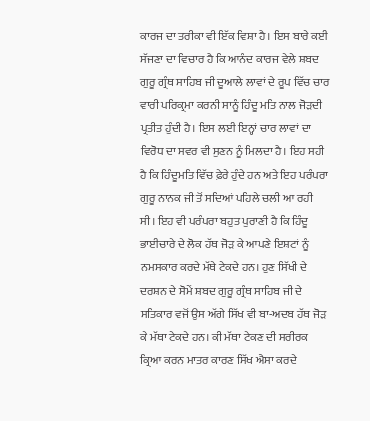ਕਾਰਜ ਦਾ ਤਰੀਕਾ ਵੀ ਇੱਕ ਵਿਸ਼ਾ ਹੈ। ਇਸ ਬਾਰੇ ਕਈ ਸੱਜਣਾ ਦਾ ਵਿਚਾਰ ਹੈ ਕਿ ਆਨੰਦ ਕਾਰਜ ਵੇਲੇ ਸ਼ਬਦ ਗੁਰੂ ਗ੍ਰੰਥ ਸਾਹਿਬ ਜੀ ਦੂਆਲੇ ਲਾਵਾਂ ਦੇ ਰੂਪ ਵਿੱਚ ਚਾਰ ਵਾਰੀ ਪਰਿਕ੍ਰਮਾ ਕਰਨੀ ਸਾਨੂੰ ਹਿੰਦੂ ਮਤਿ ਨਾਲ ਜੋੜਦੀ ਪ੍ਰਤੀਤ ਹੁੰਦੀ ਹੈ। ਇਸ ਲਈ ਇਨ੍ਹਾਂ ਚਾਰ ਲਾਵਾਂ ਦਾ ਵਿਰੋਧ ਦਾ ਸਵਰ ਵੀ ਸੁਣਨ ਨੂੰ ਮਿਲਦਾ ਹੈ। ਇਹ ਸਹੀ ਹੈ ਕਿ ਹਿੰਦੂਮਤਿ ਵਿੱਚ ਫ਼ੇਰੇ ਹੁੰਦੇ ਹਨ ਅਤੇ ਇਹ ਪਰੰਪਰਾ ਗੁਰੂ ਨਾਨਕ ਜੀ ਤੋਂ ਸਦਿਆਂ ਪਹਿਲੇ ਚਲੀ ਆ ਰਹੀ ਸੀ। ਇਹ ਵੀ ਪਰੰਪਰਾ ਬਹੁਤ ਪੁਰਾਣੀ ਹੈ ਕਿ ਹਿੰਦੂ ਭਾਈਚਾਰੇ ਦੇ ਲੋਕ ਹੱਥ ਜੋੜ ਕੇ ਆਪਣੇ ਇਸ਼ਟਾਂ ਨੂੰ ਨਮਸਕਾਰ ਕਰਦੇ ਮੱਥੇ ਟੇਕਦੇ ਹਨ। ਹੁਣ ਸਿੱਖੀ ਦੇ ਦਰਸ਼ਨ ਦੇ ਸੋਮੇਂ ਸ਼ਬਦ ਗੁਰੂ ਗ੍ਰੰਥ ਸਾਹਿਬ ਜੀ ਦੇ ਸਤਿਕਾਰ ਵਜੋਂ ਉਸ ਅੱਗੇ ਸਿੱਖ ਵੀ ਬਾ-ਅਦਬ ਹੱਥ ਜੋੜ ਕੇ ਮੱਥਾ ਟੇਕਦੇ ਹਨ। ਕੀ ਮੱਥਾ ਟੇਕਣ ਦੀ ਸਰੀਰਕ ਕ੍ਰਿਆ ਕਰਨ ਮਾਤਰ ਕਾਰਣ ਸਿੱਖ ਐਸਾ ਕਰਦੇ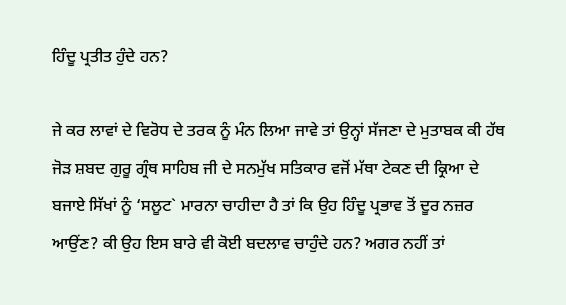ਹਿੰਦੂ ਪ੍ਰਤੀਤ ਹੁੰਦੇ ਹਨ?

ਜੇ ਕਰ ਲਾਵਾਂ ਦੇ ਵਿਰੋਧ ਦੇ ਤਰਕ ਨੂੰ ਮੰਨ ਲਿਆ ਜਾਵੇ ਤਾਂ ਉਨ੍ਹਾਂ ਸੱਜਣਾ ਦੇ ਮੁਤਾਬਕ ਕੀ ਹੱਥ ਜੋੜ ਸ਼ਬਦ ਗੁਰੂ ਗ੍ਰੰਥ ਸਾਹਿਬ ਜੀ ਦੇ ਸਨਮੁੱਖ ਸਤਿਕਾਰ ਵਜੋਂ ਮੱਥਾ ਟੇਕਣ ਦੀ ਕ੍ਰਿਆ ਦੇ ਬਜਾਏ ਸਿੱਖਾਂ ਨੂੰ ‘ਸਲੂਟ` ਮਾਰਨਾ ਚਾਹੀਦਾ ਹੈ ਤਾਂ ਕਿ ਉਹ ਹਿੰਦੂ ਪ੍ਰਭਾਵ ਤੋਂ ਦੂਰ ਨਜ਼ਰ ਆਉਂਣ? ਕੀ ਉਹ ਇਸ ਬਾਰੇ ਵੀ ਕੋਈ ਬਦਲਾਵ ਚਾਹੁੰਦੇ ਹਨ? ਅਗਰ ਨਹੀਂ ਤਾਂ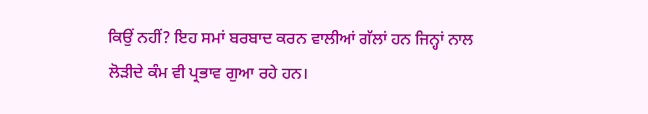ਕਿਉਂ ਨਹੀਂ? ਇਹ ਸਮਾਂ ਬਰਬਾਦ ਕਰਨ ਵਾਲੀਆਂ ਗੱਲਾਂ ਹਨ ਜਿਨ੍ਹਾਂ ਨਾਲ ਲੋੜੀਦੇ ਕੰਮ ਵੀ ਪ੍ਰਭਾਵ ਗੁਆ ਰਹੇ ਹਨ।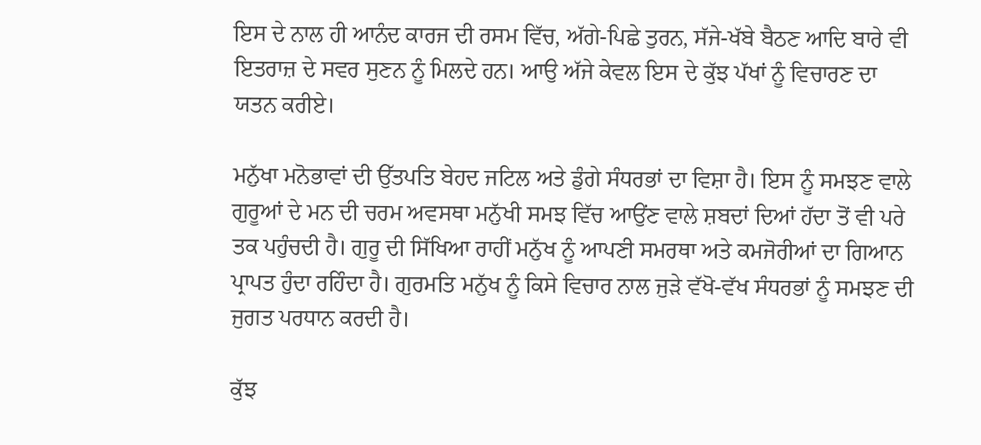ਇਸ ਦੇ ਨਾਲ ਹੀ ਆਨੰਦ ਕਾਰਜ ਦੀ ਰਸਮ ਵਿੱਚ, ਅੱਗੇ-ਪਿਛੇ ਤੁਰਨ, ਸੱਜੇ-ਖੱਬੇ ਬੈਠਣ ਆਦਿ ਬਾਰੇ ਵੀ ਇਤਰਾਜ਼ ਦੇ ਸਵਰ ਸੁਣਨ ਨੂੰ ਮਿਲਦੇ ਹਨ। ਆਉ ਅੱਜੇ ਕੇਵਲ ਇਸ ਦੇ ਕੁੱਝ ਪੱਖਾਂ ਨੂੰ ਵਿਚਾਰਣ ਦਾ ਯਤਨ ਕਰੀਏ।

ਮਨੁੱਖਾ ਮਨੋਭਾਵਾਂ ਦੀ ਉੱਤਪਤਿ ਬੇਹਦ ਜਟਿਲ ਅਤੇ ਡੁੰਗੇ ਸੰਧਰਭਾਂ ਦਾ ਵਿਸ਼ਾ ਹੈ। ਇਸ ਨੂੰ ਸਮਝਣ ਵਾਲੇ ਗੁਰੂਆਂ ਦੇ ਮਨ ਦੀ ਚਰਮ ਅਵਸਥਾ ਮਨੁੱਖੀ ਸਮਝ ਵਿੱਚ ਆਉਂਣ ਵਾਲੇ ਸ਼ਬਦਾਂ ਦਿਆਂ ਹੱਦਾ ਤੋਂ ਵੀ ਪਰੇ ਤਕ ਪਹੁੰਚਦੀ ਹੈ। ਗੁਰੂ ਦੀ ਸਿੱਖਿਆ ਰਾਹੀਂ ਮਨੁੱਖ ਨੂੰ ਆਪਣੀ ਸਮਰਥਾ ਅਤੇ ਕਮਜੋਰੀਆਂ ਦਾ ਗਿਆਨ ਪ੍ਰਾਪਤ ਹੁੰਦਾ ਰਹਿੰਦਾ ਹੈ। ਗੁਰਮਤਿ ਮਨੁੱਖ ਨੂੰ ਕਿਸੇ ਵਿਚਾਰ ਨਾਲ ਜੁੜੇ ਵੱਖੋ-ਵੱਖ ਸੰਧਰਭਾਂ ਨੂੰ ਸਮਝਣ ਦੀ ਜੁਗਤ ਪਰਧਾਨ ਕਰਦੀ ਹੈ।

ਕੁੱਝ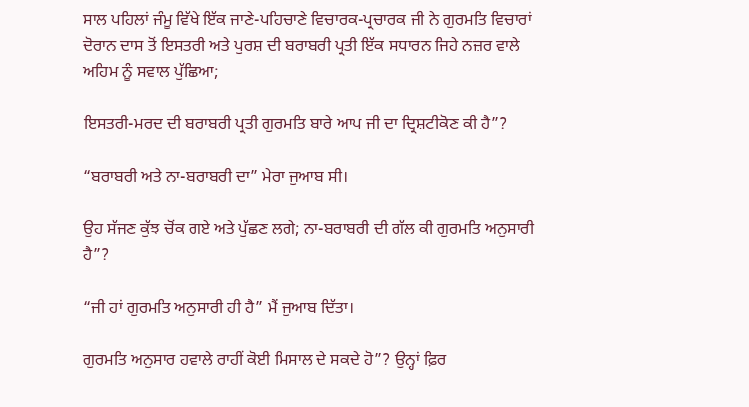ਸਾਲ ਪਹਿਲਾਂ ਜੰਮੂ ਵਿੱਖੇ ਇੱਕ ਜਾਣੇ-ਪਹਿਚਾਣੇ ਵਿਚਾਰਕ-ਪ੍ਰਚਾਰਕ ਜੀ ਨੇ ਗੁਰਮਤਿ ਵਿਚਾਰਾਂ ਦੋਰਾਨ ਦਾਸ ਤੋਂ ਇਸਤਰੀ ਅਤੇ ਪੁਰਸ਼ ਦੀ ਬਰਾਬਰੀ ਪ੍ਰਤੀ ਇੱਕ ਸਧਾਰਨ ਜਿਹੇ ਨਜ਼ਰ ਵਾਲੇ ਅਹਿਮ ਨੂੰ ਸਵਾਲ ਪੁੱਛਿਆ;

ਇਸਤਰੀ-ਮਰਦ ਦੀ ਬਰਾਬਰੀ ਪ੍ਰਤੀ ਗੁਰਮਤਿ ਬਾਰੇ ਆਪ ਜੀ ਦਾ ਦ੍ਰਿਸ਼ਟੀਕੋਣ ਕੀ ਹੈ”?

“ਬਰਾਬਰੀ ਅਤੇ ਨਾ-ਬਰਾਬਰੀ ਦਾ” ਮੇਰਾ ਜੁਆਬ ਸੀ।

ਉਹ ਸੱਜਣ ਕੁੱਝ ਚੋਂਕ ਗਏ ਅਤੇ ਪੁੱਛਣ ਲਗੇ; ਨਾ-ਬਰਾਬਰੀ ਦੀ ਗੱਲ ਕੀ ਗੁਰਮਤਿ ਅਨੁਸਾਰੀ ਹੈ”?

“ਜੀ ਹਾਂ ਗੁਰਮਤਿ ਅਨੁਸਾਰੀ ਹੀ ਹੈ” ਮੈਂ ਜੁਆਬ ਦਿੱਤਾ।

ਗੁਰਮਤਿ ਅਨੁਸਾਰ ਹਵਾਲੇ ਰਾਹੀਂ ਕੋਈ ਮਿਸਾਲ ਦੇ ਸਕਦੇ ਹੋ”? ਉਨ੍ਹਾਂ ਫ਼ਿਰ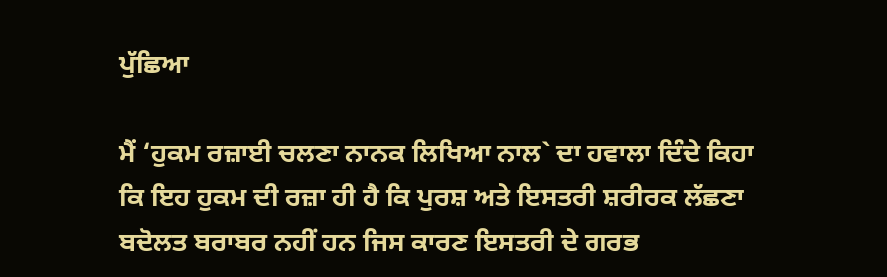ਪੁੱਛਿਆ

ਮੈਂ ‘ਹੁਕਮ ਰਜ਼ਾਈ ਚਲਣਾ ਨਾਨਕ ਲਿਖਿਆ ਨਾਲ` ਦਾ ਹਵਾਲਾ ਦਿੰਦੇ ਕਿਹਾ ਕਿ ਇਹ ਹੁਕਮ ਦੀ ਰਜ਼ਾ ਹੀ ਹੈ ਕਿ ਪੁਰਸ਼ ਅਤੇ ਇਸਤਰੀ ਸ਼ਰੀਰਕ ਲੱਛਣਾ ਬਦੋਲਤ ਬਰਾਬਰ ਨਹੀਂ ਹਨ ਜਿਸ ਕਾਰਣ ਇਸਤਰੀ ਦੇ ਗਰਭ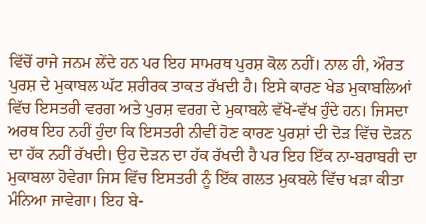ਵਿੱਚੋਂ ਰਾਜੇ ਜਨਮ ਲੇਂਦੇ ਹਨ ਪਰ ਇਹ ਸਾਮਰਥ ਪੁਰਸ਼ ਕੋਲ ਨਹੀਂ। ਨਾਲ ਹੀ, ਔਰਤ ਪੁਰਸ਼ ਦੇ ਮੁਕਾਬਲ ਘੱਟ ਸ਼ਰੀਰਕ ਤਾਕਤ ਰੱਖਦੀ ਹੈ। ਇਸੇ ਕਾਰਣ ਖੇਡ ਮੁਕਾਬਲਿਆਂ ਵਿੱਚ ਇਸਤਰੀ ਵਰਗ ਅਤੇ ਪੁਰਸ਼ ਵਰਗ ਦੇ ਮੁਕਾਬਲੇ ਵੱਖੋ-ਵੱਖ ਹੁੰਦੇ ਹਨ। ਜਿਸਦਾ ਅਰਥ ਇਹ ਨਹੀਂ ਹੁੰਦਾ ਕਿ ਇਸਤਰੀ ਨੀਵੀਂ ਹੋਣ ਕਾਰਣ ਪੁਰਸ਼ਾਂ ਦੀ ਦੋੜ ਵਿੱਚ ਦੋੜਨ ਦਾ ਹੱਕ ਨਹੀਂ ਰੱਖਦੀ। ਉਹ ਦੋੜਨ ਦਾ ਹੱਕ ਰੱਖਦੀ ਹੈ ਪਰ ਇਹ ਇੱਕ ਨਾ-ਬਰਾਬਰੀ ਦਾ ਮੁਕਾਬਲਾ ਹੋਵੇਗਾ ਜਿਸ ਵਿੱਚ ਇਸਤਰੀ ਨੂੰ ਇੱਕ ਗਲਤ ਮੁਕਬਲੇ ਵਿੱਚ ਖੜਾ ਕੀਤਾ ਮੰਨਿਆ ਜਾਵੇਗਾ। ਇਹ ਬੇ-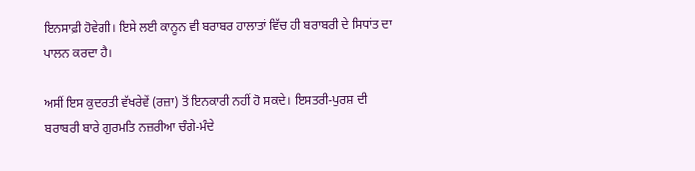ਇਨਸਾਫ਼ੀ ਹੋਵੇਗੀ। ਇਸੇ ਲਈ ਕਾਨੂਨ ਵੀ ਬਰਾਬਰ ਹਾਲਾਤਾਂ ਵਿੱਚ ਹੀ ਬਰਾਬਰੀ ਦੇ ਸਿਧਾਂਤ ਦਾ ਪਾਲਨ ਕਰਦਾ ਹੈ।

ਅਸੀਂ ਇਸ ਕੁਦਰਤੀ ਵੱਖਰੇਵੇਂ (ਰਜ਼ਾ) ਤੋਂ ਇਨਕਾਰੀ ਨਹੀਂ ਹੋ ਸਕਦੇ। ਇਸਤਰੀ-ਪੁਰਸ਼ ਦੀ ਬਰਾਬਰੀ ਬਾਰੇ ਗੁਰਮਤਿ ਨਜ਼ਰੀਆ ਚੰਗੇ-ਮੰਦੇ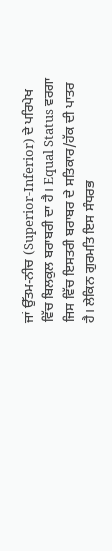ਜਾਂ ਉੱਤਮ-ਨੀਚ (Superior-Inferior) ਦੇ ਪਰਿਪੇਖ ਵਿੱਚ ਬਿਲਕੁਲ ਬਰਾਬਰੀ ਦਾ ਹੈ। Equal Status ਵਰਗਾ ਜਿਸ ਵਿੱਚ ਇਸਤਰੀ ਬਰਾਬਰ ਦੇ ਸਤਿਕਾਰ/ਹੱਕ ਦੀ ਪਾਤਰ ਹੈ। ਲੇਕਿਨ ਗੁਰਮਤਿ ਇਸ ਸੰਧਰਭ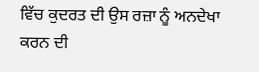ਵਿੱਚ ਕੁਦਰਤ ਦੀ ਉਸ ਰਜ਼ਾ ਨੂੰ ਅਨਦੇਖਾ ਕਰਨ ਦੀ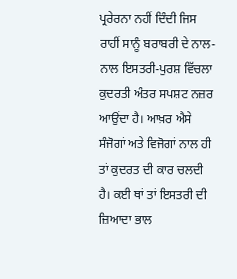ਪ੍ਰਰੇਰਨਾ ਨਹੀਂ ਦਿੰਦੀ ਜਿਸ ਰਾਹੀਂ ਸਾਨੂੰ ਬਰਾਬਰੀ ਦੇ ਨਾਲ-ਨਾਲ ਇਸਤਰੀ-ਪੁਰਸ਼ ਵਿੱਚਲਾ ਕੁਦਰਤੀ ਅੰਤਰ ਸਪਸ਼ਟ ਨਜ਼ਰ ਆਉਂਦਾ ਹੈ। ਆਖ਼ਰ ਐਸੇ ਸੰਜੋਗਾਂ ਅਤੇ ਵਿਜੋਗਾਂ ਨਾਲ ਹੀ ਤਾਂ ਕੁਦਰਤ ਦੀ ਕਾਰ ਚਲਦੀ ਹੈ। ਕਈ ਥਾਂ ਤਾਂ ਇਸਤਰੀ ਦੀ ਜ਼ਿਆਦਾ ਭਾਲ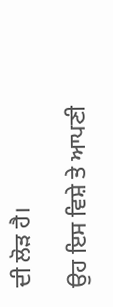ਦੀ ਲੋੜ ਹੈ।

ਉਹ ਇਸ ਵਿਸ਼ੇ ਤੇ ਆਪਣੀ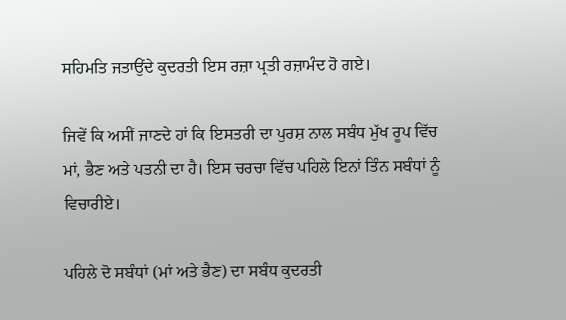ਸਹਿਮਤਿ ਜਤਾਉਂਦੇ ਕੁਦਰਤੀ ਇਸ ਰਜ਼ਾ ਪ੍ਰਤੀ ਰਜ਼ਾਮੰਦ ਹੋ ਗਏ।

ਜਿਵੇਂ ਕਿ ਅਸੀਂ ਜਾਣਦੇ ਹਾਂ ਕਿ ਇਸਤਰੀ ਦਾ ਪੁਰਸ਼ ਨਾਲ ਸਬੰਧ ਮੁੱਖ ਰੂਪ ਵਿੱਚ ਮਾਂ, ਭੈਣ ਅਤੇ ਪਤਨੀ ਦਾ ਹੈ। ਇਸ ਚਰਚਾ ਵਿੱਚ ਪਹਿਲੇ ਇਨਾਂ ਤਿੰਨ ਸਬੰਧਾਂ ਨੂੰ ਵਿਚਾਰੀਏ।

ਪਹਿਲੇ ਦੋ ਸਬੰਧਾਂ (ਮਾਂ ਅਤੇ ਭੈਣ) ਦਾ ਸਬੰਧ ਕੁਦਰਤੀ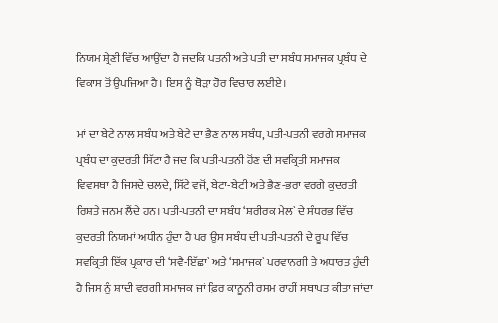ਨਿਯਮ ਸ਼੍ਰੇਣੀ ਵਿੱਚ ਆਉਂਦਾ ਹੈ ਜਦਕਿ ਪਤਨੀ ਅਤੇ ਪਤੀ ਦਾ ਸਬੰਧ ਸਮਾਜਕ ਪ੍ਰਬੰਧ ਦੇ ਵਿਕਾਸ ਤੋਂ ਉਪਜਿਆ ਹੈ। ਇਸ ਨੂੰ ਥੋੜਾ ਹੋਰ ਵਿਚਾਰ ਲਈਏ।

ਮਾਂ ਦਾ ਬੇਟੇ ਨਾਲ ਸਬੰਧ ਅਤੇ ਬੇਟੇ ਦਾ ਭੈਣ ਨਾਲ ਸਬੰਧ, ਪਤੀ-ਪਤਨੀ ਵਰਗੇ ਸਮਾਜਕ ਪ੍ਰਬੰਧ ਦਾ ਕੁਦਰਤੀ ਸਿੱਟਾ ਹੈ ਜਦ ਕਿ ਪਤੀ-ਪਤਨੀ ਹੋਂਣ ਦੀ ਸਵਕ੍ਰਿਤੀ ਸਮਾਜਕ ਵਿਵਸਥਾ ਹੈ ਜਿਸਦੇ ਚਲਦੇ, ਸਿੱਟੇ ਵਜੋਂ, ਬੇਟਾ-ਬੇਟੀ ਅਤੇ ਭੈਣ-ਭਰਾ ਵਰਗੇ ਕੁਦਰਤੀ ਰਿਸ਼ਤੇ ਜਨਮ ਲੈਂਦੇ ਹਨ। ਪਤੀ-ਪਤਨੀ ਦਾ ਸਬੰਧ ‘ਸ਼ਰੀਰਕ ਮੇਲ` ਦੇ ਸੰਧਰਭ ਵਿੱਚ ਕੁਦਰਤੀ ਨਿਯਮਾਂ ਅਧੀਨ ਹੁੰਦਾ ਹੈ ਪਰ ਉਸ ਸਬੰਧ ਦੀ ਪਤੀ-ਪਤਨੀ ਦੇ ਰੂਪ ਵਿੱਚ ਸਵਕ੍ਰਿਤੀ ਇੱਕ ਪ੍ਰਕਾਰ ਦੀ ‘ਸਵੈ-ਇੱਛਾ` ਅਤੇ ‘ਸਮਾਜਕ` ਪਰਵਾਨਗੀ ਤੇ ਅਧਾਰਤ ਹੁੰਦੀ ਹੈ ਜਿਸ ਨੁੰ ਸ਼ਾਦੀ ਵਰਗੀ ਸਮਾਜਕ ਜਾਂ ਫ਼ਿਰ ਕਾਨੂਨੀ ਰਸਮ ਰਾਹੀਂ ਸਥਾਪਤ ਕੀਤਾ ਜਾਂਦਾ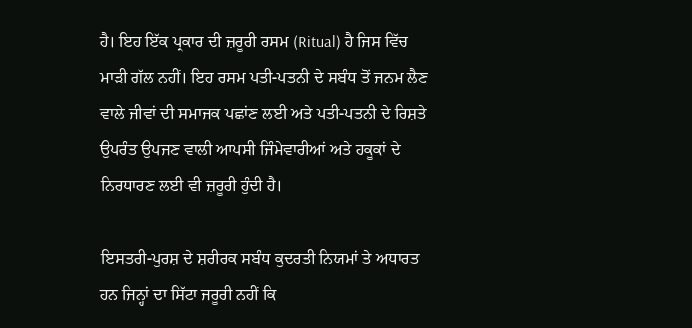ਹੈ। ਇਹ ਇੱਕ ਪ੍ਰਕਾਰ ਦੀ ਜ਼ਰੂਰੀ ਰਸਮ (Ritual) ਹੈ ਜਿਸ ਵਿੱਚ ਮਾੜੀ ਗੱਲ ਨਹੀਂ। ਇਹ ਰਸਮ ਪਤੀ-ਪਤਨੀ ਦੇ ਸਬੰਧ ਤੋਂ ਜਨਮ ਲੈਣ ਵਾਲੇ ਜੀਵਾਂ ਦੀ ਸਮਾਜਕ ਪਛਾਂਣ ਲਈ ਅਤੇ ਪਤੀ-ਪਤਨੀ ਦੇ ਰਿਸ਼ਤੇ ਉਪਰੰਤ ਉਪਜਣ ਵਾਲੀ ਆਪਸੀ ਜਿੰਮੇਵਾਰੀਆਂ ਅਤੇ ਹਕੂਕਾਂ ਦੇ ਨਿਰਧਾਰਣ ਲਈ ਵੀ ਜ਼ਰੂਰੀ ਹੁੰਦੀ ਹੈ।

ਇਸਤਰੀ-ਪੁਰਸ਼ ਦੇ ਸ਼ਰੀਰਕ ਸਬੰਧ ਕੁਦਰਤੀ ਨਿਯਮਾਂ ਤੇ ਅਧਾਰਤ ਹਨ ਜਿਨ੍ਹਾਂ ਦਾ ਸਿੱਟਾ ਜਰੂਰੀ ਨਹੀਂ ਕਿ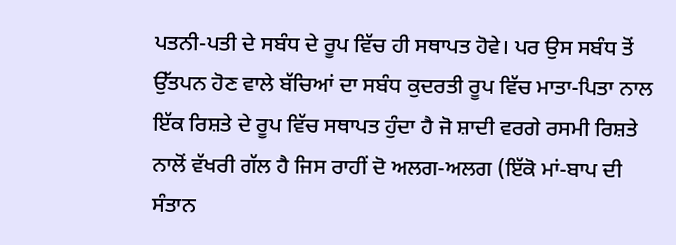ਪਤਨੀ-ਪਤੀ ਦੇ ਸਬੰਧ ਦੇ ਰੂਪ ਵਿੱਚ ਹੀ ਸਥਾਪਤ ਹੋਵੇ। ਪਰ ਉਸ ਸਬੰਧ ਤੋਂ ਉੱਤਪਨ ਹੋਣ ਵਾਲੇ ਬੱਚਿਆਂ ਦਾ ਸਬੰਧ ਕੁਦਰਤੀ ਰੂਪ ਵਿੱਚ ਮਾਤਾ-ਪਿਤਾ ਨਾਲ ਇੱਕ ਰਿਸ਼ਤੇ ਦੇ ਰੂਪ ਵਿੱਚ ਸਥਾਪਤ ਹੁੰਦਾ ਹੈ ਜੋ ਸ਼ਾਦੀ ਵਰਗੇ ਰਸਮੀ ਰਿਸ਼ਤੇ ਨਾਲੋਂ ਵੱਖਰੀ ਗੱਲ ਹੈ ਜਿਸ ਰਾਹੀਂ ਦੋ ਅਲਗ-ਅਲਗ (ਇੱਕੋ ਮਾਂ-ਬਾਪ ਦੀ ਸੰਤਾਨ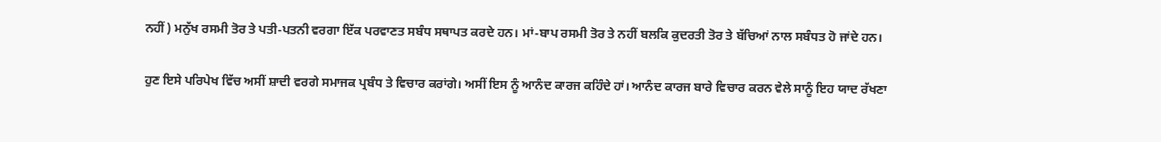ਨਹੀਂ) ਮਨੁੱਖ ਰਸਮੀ ਤੋਰ ਤੇ ਪਤੀ-ਪਤਨੀ ਵਰਗਾ ਇੱਕ ਪਰਵਾਣਤ ਸਬੰਧ ਸਥਾਪਤ ਕਰਦੇ ਹਨ। ਮਾਂ-ਬਾਪ ਰਸਮੀ ਤੋਰ ਤੇ ਨਹੀਂ ਬਲਕਿ ਕੁਦਰਤੀ ਤੋਰ ਤੇ ਬੱਚਿਆਂ ਨਾਲ ਸਬੰਧਤ ਹੋ ਜਾਂਦੇ ਹਨ।

ਹੁਣ ਇਸੇ ਪਰਿਪੇਖ ਵਿੱਚ ਅਸੀਂ ਸ਼ਾਦੀ ਵਰਗੇ ਸਮਾਜਕ ਪ੍ਰਬੰਧ ਤੇ ਵਿਚਾਰ ਕਰਾਂਗੇ। ਅਸੀਂ ਇਸ ਨੂੰ ਆਨੰਦ ਕਾਰਜ ਕਹਿੰਦੇ ਹਾਂ। ਆਨੰਦ ਕਾਰਜ ਬਾਰੇ ਵਿਚਾਰ ਕਰਨ ਵੇਲੇ ਸਾਨੂੰ ਇਹ ਯਾਦ ਰੱਖਣਾ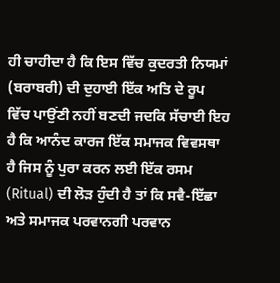ਹੀ ਚਾਹੀਦਾ ਹੈ ਕਿ ਇਸ ਵਿੱਚ ਕੁਦਰਤੀ ਨਿਯਮਾਂ (ਬਰਾਬਰੀ) ਦੀ ਦੁਹਾਈ ਇੱਕ ਅਤਿ ਦੇ ਰੂਪ ਵਿੱਚ ਪਾਉਂਣੀ ਨਹੀਂ ਬਣਦੀ ਜਦਕਿ ਸੱਚਾਈ ਇਹ ਹੈ ਕਿ ਆਨੰਦ ਕਾਰਜ ਇੱਕ ਸਮਾਜਕ ਵਿਵਸਥਾ ਹੈ ਜਿਸ ਨੂੰ ਪੁਰਾ ਕਰਨ ਲਈ ਇੱਕ ਰਸਮ (Ritual) ਦੀ ਲੋੜ ਹੁੰਦੀ ਹੈ ਤਾਂ ਕਿ ਸਵੈ-ਇੱਛਾ ਅਤੇ ਸਮਾਜਕ ਪਰਵਾਨਗੀ ਪਰਵਾਨ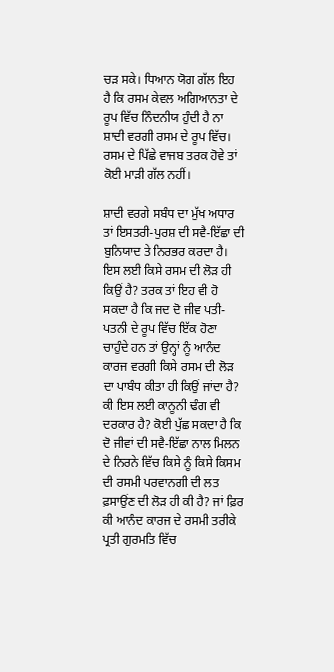ਚੜ ਸਕੇ। ਧਿਆਨ ਯੋਗ ਗੱਲ ਇਹ ਹੈ ਕਿ ਰਸਮ ਕੇਵਲ ਅਗਿਆਨਤਾ ਦੇ ਰੂਪ ਵਿੱਚ ਨਿੰਦਨੀਯ ਹੁੰਦੀ ਹੈ ਨਾ ਸ਼ਾਦੀ ਵਰਗੀ ਰਸਮ ਦੇ ਰੂਪ ਵਿੱਚ। ਰਸਮ ਦੇ ਪਿੱਛੇ ਵਾਜਬ ਤਰਕ ਹੋਵੇ ਤਾਂ ਕੋਈ ਮਾੜੀ ਗੱਲ ਨਹੀਂ।

ਸ਼ਾਦੀ ਵਰਗੇ ਸਬੰਧ ਦਾ ਮੁੱਖ ਅਧਾਰ ਤਾਂ ਇਸਤਰੀ-ਪੁਰਸ਼ ਦੀ ਸਵੈ-ਇੱਛਾ ਦੀ ਬੁਨਿਯਾਦ ਤੇ ਨਿਰਭਰ ਕਰਦਾ ਹੈ। ਇਸ ਲਈ ਕਿਸੇ ਰਸਮ ਦੀ ਲੋੜ ਹੀ ਕਿਉਂ ਹੈ? ਤਰਕ ਤਾਂ ਇਹ ਵੀ ਹੋ ਸਕਦਾ ਹੈ ਕਿ ਜਦ ਦੋ ਜੀਵ ਪਤੀ-ਪਤਨੀ ਦੇ ਰੂਪ ਵਿੱਚ ਇੱਕ ਹੋਣਾ ਚਾਹੁੰਦੇ ਹਨ ਤਾਂ ਉਨ੍ਹਾਂ ਨੂੰ ਆਨੰਦ ਕਾਰਜ ਵਰਗੀ ਕਿਸੇ ਰਸਮ ਦੀ ਲੋੜ ਦਾ ਪਾਬੰਧ ਕੀਤਾ ਹੀ ਕਿਉਂ ਜਾਂਦਾ ਹੈ? ਕੀ ਇਸ ਲਈ ਕਾਨੂਨੀ ਢੰਗ ਵੀ ਦਰਕਾਰ ਹੈ? ਕੋਈ ਪੁੱਛ ਸਕਦਾ ਹੈ ਕਿ ਦੋ ਜੀਵਾਂ ਦੀ ਸਵੈ-ਇੱਛਾ ਨਾਲ ਮਿਲਨ ਦੇ ਨਿਰਨੇ ਵਿੱਚ ਕਿਸੇ ਨੂੰ ਕਿਸੇ ਕਿਸਮ ਦੀ ਰਸਮੀ ਪਰਵਾਨਗੀ ਦੀ ਲਤ ਫ਼ਸਾਉਂਣ ਦੀ ਲੋੜ ਹੀ ਕੀ ਹੈ? ਜਾਂ ਫ਼ਿਰ ਕੀ ਆਨੰਦ ਕਾਰਜ ਦੇ ਰਸਮੀ ਤਰੀਕੇ ਪ੍ਰਤੀ ਗੁਰਮਤਿ ਵਿੱਚ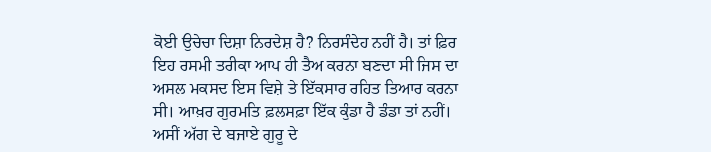ਕੋਈ ਉਚੇਚਾ ਦਿਸ਼ਾ ਨਿਰਦੇਸ਼ ਹੈ? ਨਿਰਸੰਦੇਹ ਨਹੀਂ ਹੈ। ਤਾਂ ਫ਼ਿਰ ਇਹ ਰਸਮੀ ਤਰੀਕਾ ਆਪ ਹੀ ਤੈਅ ਕਰਨਾ ਬਣਦਾ ਸੀ ਜਿਸ ਦਾ ਅਸਲ ਮਕਸਦ ਇਸ ਵਿਸ਼ੇ ਤੇ ਇੱਕਸਾਰ ਰਹਿਤ ਤਿਆਰ ਕਰਨਾ ਸੀ। ਆਖ਼ਰ ਗੁਰਮਤਿ ਫ਼ਲਸਫ਼ਾ ਇੱਕ ਕੁੰਡਾ ਹੈ ਡੰਡਾ ਤਾਂ ਨਹੀਂ। ਅਸੀਂ ਅੱਗ ਦੇ ਬਜਾਏ ਗੁਰੂ ਦੇ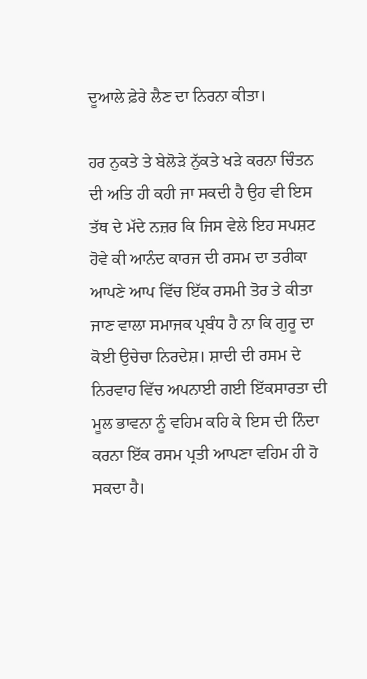ਦੂਆਲੇ ਫ਼ੇਰੇ ਲੈਣ ਦਾ ਨਿਰਨਾ ਕੀਤਾ।

ਹਰ ਨੁਕਤੇ ਤੇ ਬੇਲੋੜੇ ਨੁੱਕਤੇ ਖੜੇ ਕਰਨਾ ਚਿੰਤਨ ਦੀ ਅਤਿ ਹੀ ਕਹੀ ਜਾ ਸਕਦੀ ਹੈ ਉਹ ਵੀ ਇਸ ਤੱਥ ਦੇ ਮੱਦੇ ਨਜ਼ਰ ਕਿ ਜਿਸ ਵੇਲੇ ਇਹ ਸਪਸ਼ਟ ਹੋਵੇ ਕੀ ਆਨੰਦ ਕਾਰਜ ਦੀ ਰਸਮ ਦਾ ਤਰੀਕਾ ਆਪਣੇ ਆਪ ਵਿੱਚ ਇੱਕ ਰਸਮੀ ਤੋਰ ਤੇ ਕੀਤਾ ਜਾਣ ਵਾਲਾ ਸਮਾਜਕ ਪ੍ਰਬੰਧ ਹੈ ਨਾ ਕਿ ਗੁਰੂ ਦਾ ਕੋਈ ਉਚੇਚਾ ਨਿਰਦੇਸ਼। ਸ਼ਾਦੀ ਦੀ ਰਸਮ ਦੇ ਨਿਰਵਾਹ ਵਿੱਚ ਅਪਨਾਈ ਗਈ ਇੱਕਸਾਰਤਾ ਦੀ ਮੂਲ ਭਾਵਨਾ ਨੂੰ ਵਹਿਮ ਕਹਿ ਕੇ ਇਸ ਦੀ ਨਿੰਦਾ ਕਰਨਾ ਇੱਕ ਰਸਮ ਪ੍ਰਤੀ ਆਪਣਾ ਵਹਿਮ ਹੀ ਹੋ ਸਕਦਾ ਹੈ।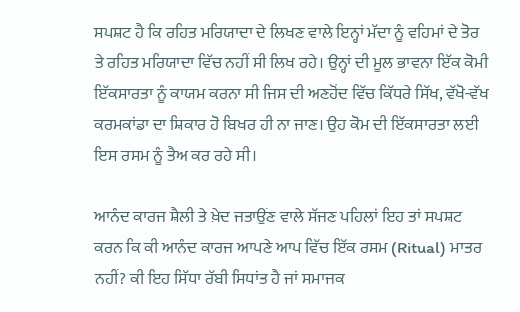ਸਪਸ਼ਟ ਹੈ ਕਿ ਰਹਿਤ ਮਰਿਯਾਦਾ ਦੇ ਲਿਖਣ ਵਾਲੇ ਇਨ੍ਹਾਂ ਮੱਦਾ ਨੂੰ ਵਹਿਮਾਂ ਦੇ ਤੋਰ ਤੇ ਰਹਿਤ ਮਰਿਯਾਦਾ ਵਿੱਚ ਨਹੀਂ ਸੀ ਲਿਖ ਰਹੇ। ਉਨ੍ਹਾਂ ਦੀ ਮੂਲ ਭਾਵਨਾ ਇੱਕ ਕੋਮੀ ਇੱਕਸਾਰਤਾ ਨੂੰ ਕਾਯਮ ਕਰਨਾ ਸੀ ਜਿਸ ਦੀ ਅਣਹੋਂਦ ਵਿੱਚ ਕਿੱਧਰੇ ਸਿੱਖ, ਵੱਖੋ-ਵੱਖ ਕਰਮਕਾਂਡਾ ਦਾ ਸ਼ਿਕਾਰ ਹੋ ਬਿਖਰ ਹੀ ਨਾ ਜਾਣ। ਉਹ ਕੋਮ ਦੀ ਇੱਕਸਾਰਤਾ ਲਈ ਇਸ ਰਸਮ ਨੂੰ ਤੈਅ ਕਰ ਰਹੇ ਸੀ।

ਆਨੰਦ ਕਾਰਜ ਸ਼ੈਲੀ ਤੇ ਖ਼ੇਦ ਜਤਾਉਂਣ ਵਾਲੇ ਸੱਜਣ ਪਹਿਲਾਂ ਇਹ ਤਾਂ ਸਪਸ਼ਟ ਕਰਨ ਕਿ ਕੀ ਆਨੰਦ ਕਾਰਜ ਆਪਣੇ ਆਪ ਵਿੱਚ ਇੱਕ ਰਸਮ (Ritual) ਮਾਤਰ ਨਹੀਂ? ਕੀ ਇਹ ਸਿੱਧਾ ਰੱਬੀ ਸਿਧਾਂਤ ਹੈ ਜਾਂ ਸਮਾਜਕ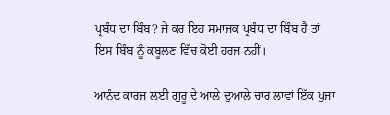ਪ੍ਰਬੰਧ ਦਾ ਬਿੰਬ? ਜੇ ਕਰ ਇਹ ਸਮਾਜਕ ਪ੍ਰਬੰਧ ਦਾ ਬਿੰਬ ਹੈ ਤਾਂ ਇਸ ਬਿੰਬ ਨੂੰ ਕਬੂਲਣ ਵਿੱਚ ਕੋਈ ਹਰਜ ਨਹੀਂ।

ਆਨੰਦ ਕਾਰਜ ਲਈ ਗੁਰੂ ਦੇ ਆਲੇ ਦੁਆਲੇ ਚਾਰ ਲਾਵਾਂ ਇੱਕ ਪੁਜਾ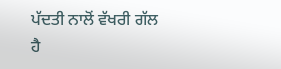ਪੱਦਤੀ ਨਾਲੋਂ ਵੱਖਰੀ ਗੱਲ ਹੈ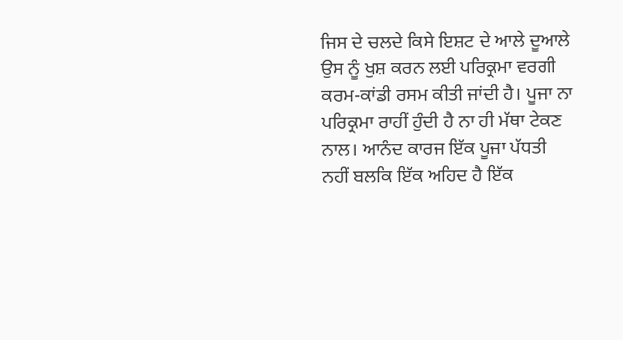ਜਿਸ ਦੇ ਚਲਦੇ ਕਿਸੇ ਇਸ਼ਟ ਦੇ ਆਲੇ ਦੂਆਲੇ ਉਸ ਨੂੰ ਖੁਸ਼ ਕਰਨ ਲਈ ਪਰਿਕ੍ਰਮਾ ਵਰਗੀ ਕਰਮ-ਕਾਂਡੀ ਰਸਮ ਕੀਤੀ ਜਾਂਦੀ ਹੈ। ਪੂਜਾ ਨਾ ਪਰਿਕ੍ਰਮਾ ਰਾਹੀਂ ਹੁੰਦੀ ਹੈ ਨਾ ਹੀ ਮੱਥਾ ਟੇਕਣ ਨਾਲ। ਆਨੰਦ ਕਾਰਜ ਇੱਕ ਪੂਜਾ ਪੱਧਤੀ ਨਹੀਂ ਬਲਕਿ ਇੱਕ ਅਹਿਦ ਹੈ ਇੱਕ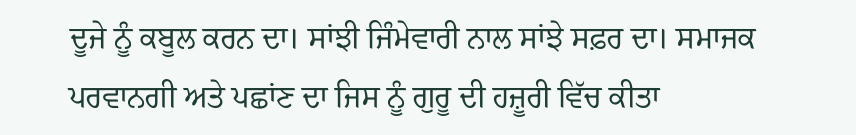ਦੂਜੇ ਨੂੰ ਕਬੂਲ ਕਰਨ ਦਾ। ਸਾਂਝੀ ਜਿੰਮੇਵਾਰੀ ਨਾਲ ਸਾਂਝੇ ਸਫ਼ਰ ਦਾ। ਸਮਾਜਕ ਪਰਵਾਨਗੀ ਅਤੇ ਪਛਾਂਣ ਦਾ ਜਿਸ ਨੂੰ ਗੁਰੂ ਦੀ ਹਜ਼ੂਰੀ ਵਿੱਚ ਕੀਤਾ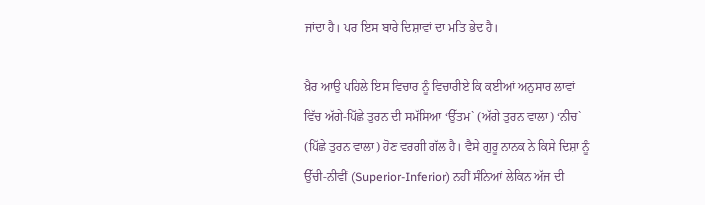ਜਾਂਦਾ ਹੈ। ਪਰ ਇਸ ਬਾਰੇ ਦਿਸ਼ਾਵਾਂ ਦਾ ਮਤਿ ਭੇਦ ਹੈ।

ਖ਼ੈਰ ਆਉ ਪਹਿਲੇ ਇਸ ਵਿਚਾਰ ਨੂੰ ਵਿਚਾਰੀਏ ਕਿ ਕਈਆਂ ਅਨੁਸਾਰ ਲਾਵਾਂ ਵਿੱਚ ਅੱਗੇ-ਪਿੱਛੇ ਤੁਰਨ ਦੀ ਸਮੱਸਿਆ ‘ਉੱਤਮ` (ਅੱਗੇ ਤੁਰਨ ਵਾਲਾ) ‘ਨੀਚ` (ਪਿੱਛੇ ਤੁਰਨ ਵਾਲਾ) ਹੋਣ ਵਰਗੀ ਗੱਲ ਹੈ। ਵੈਸੇ ਗੁਰੂ ਨਾਨਕ ਨੇ ਕਿਸੇ ਦਿਸ਼ਾ ਨੂੰ ਉੱਚੀ-ਨੀਵੀਂ (Superior-Inferior) ਨਹੀਂ ਸੰਨਿਆਂ ਲੇਕਿਨ ਅੱਜ ਦੀ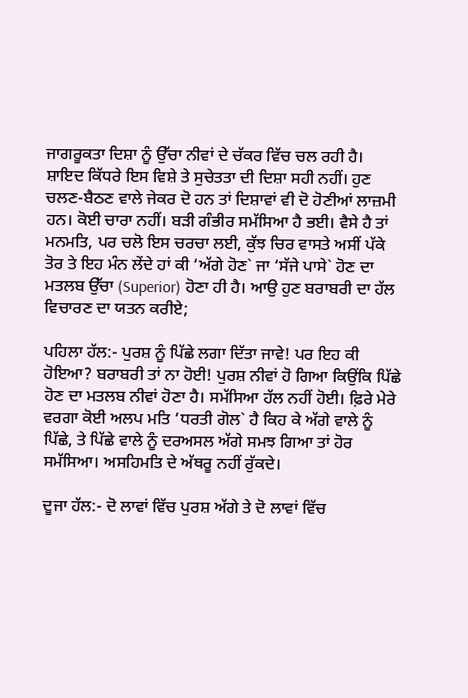ਜਾਗਰੂਕਤਾ ਦਿਸ਼ਾ ਨੂੰ ਉੱਚਾ ਨੀਵਾਂ ਦੇ ਚੱਕਰ ਵਿੱਚ ਚਲ ਰਹੀ ਹੈ। ਸ਼ਾਇਦ ਕਿੱਧਰੇ ਇਸ ਵਿਸ਼ੇ ਤੇ ਸੁਚੇਤਤਾ ਦੀ ਦਿਸ਼ਾ ਸਹੀ ਨਹੀਂ। ਹੁਣ ਚਲਣ-ਬੈਠਣ ਵਾਲੇ ਜੇਕਰ ਦੋ ਹਨ ਤਾਂ ਦਿਸ਼ਾਵਾਂ ਵੀ ਦੋ ਹੋਣੀਆਂ ਲਾਜ਼ਮੀ ਹਨ। ਕੋਈ ਚਾਰਾ ਨਹੀਂ। ਬੜੀ ਗੰਭੀਰ ਸਮੱਸਿਆ ਹੈ ਭਈ। ਵੈਸੇ ਹੈ ਤਾਂ ਮਨਮਤਿ, ਪਰ ਚਲੋ ਇਸ ਚਰਚਾ ਲਈ, ਕੁੱਝ ਚਿਰ ਵਾਸਤੇ ਅਸੀਂ ਪੱਕੇ ਤੋਰ ਤੇ ਇਹ ਮੰਨ ਲੇਂਦੇ ਹਾਂ ਕੀ ‘ਅੱਗੇ ਹੋਣ` ਜਾ ‘ਸੱਜੇ ਪਾਸੇ` ਹੋਣ ਦਾ ਮਤਲਬ ਉੱਚਾ (Superior) ਹੋਣਾ ਹੀ ਹੈ। ਆਉ ਹੁਣ ਬਰਾਬਰੀ ਦਾ ਹੱਲ ਵਿਚਾਰਣ ਦਾ ਯਤਨ ਕਰੀਏ;

ਪਹਿਲਾ ਹੱਲ:- ਪੁਰਸ਼ ਨੂੰ ਪਿੱਛੇ ਲਗਾ ਦਿੱਤਾ ਜਾਵੇ! ਪਰ ਇਹ ਕੀ ਹੋਇਆ? ਬਰਾਬਰੀ ਤਾਂ ਨਾ ਹੋਈ! ਪੁਰਸ਼ ਨੀਵਾਂ ਹੋ ਗਿਆ ਕਿਉਂਕਿ ਪਿੱਛੇ ਹੋਣ ਦਾ ਮਤਲਬ ਨੀਵਾਂ ਹੋਣਾ ਹੈ। ਸਮੱਸਿਆ ਹੱਲ ਨਹੀਂ ਹੋਈ। ਫ਼ਿਰੇ ਮੇਰੇ ਵਰਗਾ ਕੋਈ ਅਲਪ ਮਤਿ ‘ਧਰਤੀ ਗੋਲ` ਹੈ ਕਿਹ ਕੇ ਅੱਗੇ ਵਾਲੇ ਨੂੰ ਪਿੱਛੇ, ਤੇ ਪਿੱਛੇ ਵਾਲੇ ਨੂੰ ਦਰਅਸਲ ਅੱਗੇ ਸਮਝ ਗਿਆ ਤਾਂ ਹੋਰ ਸਮੱਸਿਆ। ਅਸਹਿਮਤਿ ਦੇ ਅੱਥਰੂ ਨਹੀਂ ਰੁੱਕਦੇ।

ਦੂਜਾ ਹੱਲ:- ਦੋ ਲਾਵਾਂ ਵਿੱਚ ਪੁਰਸ਼ ਅੱਗੇ ਤੇ ਦੋ ਲਾਵਾਂ ਵਿੱਚ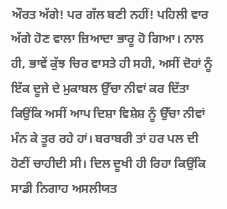ਔਰਤ ਅੱਗੇ! ਪਰ ਗੱਲ ਬਣੀ ਨਹੀਂ! ਪਹਿਲੀ ਵਾਰ ਅੱਗੇ ਹੋਣ ਵਾਲਾ ਜ਼ਿਆਦਾ ਭਾਰੂ ਹੋ ਗਿਆ। ਨਾਲ ਹੀ, ਭਾਵੇਂ ਕੁੱਝ ਚਿਰ ਵਾਸਤੇ ਹੀ ਸਹੀ, ਅਸੀਂ ਦੋਹਾਂ ਨੂੰ ਇੱਕ ਦੂਜੇ ਦੇ ਮੁਕਾਬਲ ਉੱਚਾ ਨੀਵਾਂ ਕਰ ਦਿੱਤਾ ਕਿਉਂਕਿ ਅਸੀਂ ਆਪ ਦਿਸ਼ਾ ਵਿਸ਼ੇਸ਼ ਨੂੰ ਉੱਚਾ ਨੀਵਾਂ ਮੰਨ ਕੇ ਤੂਰ ਰਹੇ ਹਾਂ। ਬਰਾਬਰੀ ਤਾਂ ਹਰ ਪਲ ਦੀ ਹੋਣੀਂ ਚਾਹੀਦੀ ਸੀ। ਦਿਲ ਦੂਖੀ ਹੀ ਰਿਹਾ ਕਿਉਂਕਿ ਸਾਡੀ ਨਿਗਾਹ ਅਸਲੀਯਤ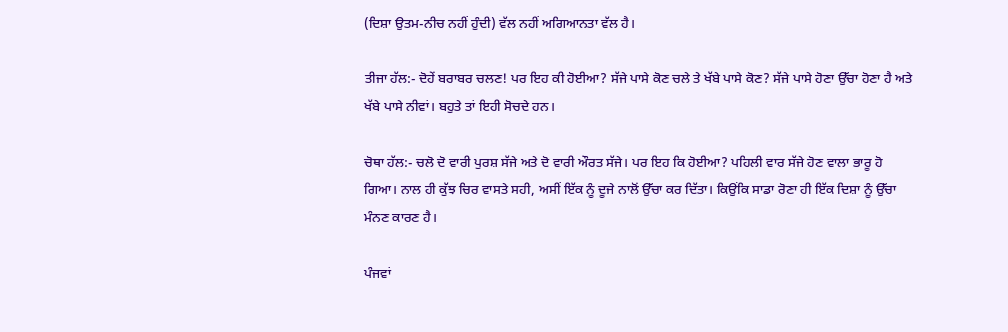(ਦਿਸ਼ਾ ਉਤਮ-ਨੀਚ ਨਹੀਂ ਹੁੰਦੀ) ਵੱਲ ਨਹੀਂ ਅਗਿਆਨਤਾ ਵੱਲ ਹੈ।

ਤੀਜਾ ਹੱਲ:- ਦੋਹੇਂ ਬਰਾਬਰ ਚਲਣ! ਪਰ ਇਹ ਕੀ ਹੋਈਆ? ਸੱਜੇ ਪਾਸੇ ਕੋਣ ਚਲੇ ਤੇ ਖੱਬੇ ਪਾਸੇ ਕੋਣ? ਸੱਜੇ ਪਾਸੇ ਹੋਣਾ ਉੱਚਾ ਹੋਣਾ ਹੈ ਅਤੇ ਖੱਬੇ ਪਾਸੇ ਨੀਵਾਂ। ਬਹੁਤੇ ਤਾਂ ਇਹੀ ਸੋਚਦੇ ਹਨ।

ਚੋਥਾ ਹੱਲ:- ਚਲੋ ਦੋ ਵਾਰੀ ਪੁਰਸ਼ ਸੱਜੇ ਅਤੇ ਦੋ ਵਾਰੀ ਔਰਤ ਸੱਜੇ। ਪਰ ਇਹ ਕਿ ਹੋਈਆ? ਪਹਿਲੀ ਵਾਰ ਸੱਜੇ ਹੋਣ ਵਾਲਾ ਭਾਰੂ ਹੋ ਗਿਆ। ਨਾਲ ਹੀ ਕੁੱਝ ਚਿਰ ਵਾਸਤੇ ਸਹੀ, ਅਸੀਂ ਇੱਕ ਨੂੰ ਦੂਜੇ ਨਾਲੋਂ ਉੱਚਾ ਕਰ ਦਿੱਤਾ। ਕਿਉਂਕਿ ਸਾਡਾ ਰੋਣਾ ਹੀ ਇੱਕ ਦਿਸ਼ਾ ਨੂੰ ਉੱਚਾ ਮੰਨਣ ਕਾਰਣ ਹੈ।

ਪੰਜਵਾਂ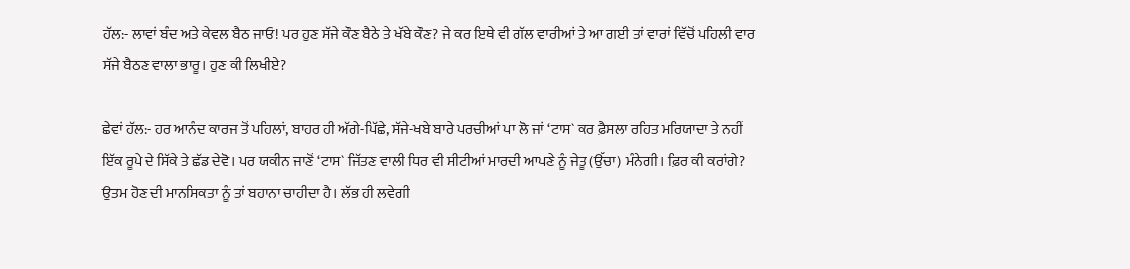ਹੱਲ:- ਲਾਵਾਂ ਬੰਦ ਅਤੇ ਕੇਵਲ ਬੈਠ ਜਾਓ! ਪਰ ਹੁਣ ਸੱਜੇ ਕੌਣ ਬੈਠੇ ਤੇ ਖੱਬੇ ਕੌਣ? ਜੇ ਕਰ ਇਥੇ ਵੀ ਗੱਲ ਵਾਰੀਆਂ ਤੇ ਆ ਗਈ ਤਾਂ ਵਾਰਾਂ ਵਿੱਚੋਂ ਪਹਿਲੀ ਵਾਰ ਸੱਜੇ ਬੈਠਣ ਵਾਲਾ ਭਾਰੂ। ਹੁਣ ਕੀ ਲਿਖੀਏ?

ਛੇਵਾਂ ਹੱਲ:- ਹਰ ਆਨੰਦ ਕਾਰਜ ਤੋਂ ਪਹਿਲਾਂ, ਬਾਹਰ ਹੀ ਅੱਗੇ-ਪਿੱਛੇ, ਸੱਜੇ-ਖਬੇ ਬਾਰੇ ਪਰਚੀਆਂ ਪਾ ਲੋ ਜਾਂ ‘ਟਾਸ` ਕਰ ਫ਼ੈਸਲਾ ਰਹਿਤ ਮਰਿਯਾਦਾ ਤੇ ਨਹੀਂ ਇੱਕ ਰੂਪੇ ਦੇ ਸਿੱਕੇ ਤੇ ਛੱਡ ਦੇਵੋ। ਪਰ ਯਕੀਨ ਜਾਣੋਂ ‘ਟਾਸ` ਜਿੱਤਣ ਵਾਲੀ ਧਿਰ ਵੀ ਸੀਟੀਆਂ ਮਾਰਦੀ ਆਪਣੇ ਨੂੰ ਜੇਤੂ (ਉੱਚਾ) ਮੰਨੇਗੀ। ਫ਼ਿਰ ਕੀ ਕਰਾਂਗੇ? ਉਤਮ ਹੋਣ ਦੀ ਮਾਨਸਿਕਤਾ ਨੂੰ ਤਾਂ ਬਹਾਨਾ ਚਾਹੀਦਾ ਹੈ। ਲੱਭ ਹੀ ਲਵੇਗੀ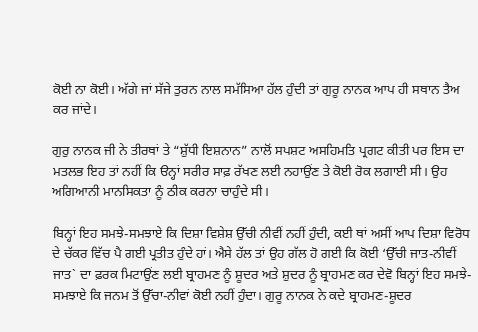ਕੋਈ ਨਾ ਕੋਈ। ਅੱਗੇ ਜਾਂ ਸੱਜੇ ਤੁਰਨ ਨਾਲ ਸਮੱਸਿਆ ਹੱਲ ਹੁੰਦੀ ਤਾਂ ਗੁਰੂ ਨਾਨਕ ਆਪ ਹੀ ਸਥਾਨ ਤੈਅ ਕਰ ਜਾਂਦੇ।

ਗੁਰੁ ਨਾਨਕ ਜੀ ਨੇ ਤੀਰਥਾਂ ਤੇ “ਸ਼ੁੱਧੀ ਇਸ਼ਨਾਨ” ਨਾਲੋਂ ਸਪਸ਼ਟ ਅਸਹਿਮਤਿ ਪ੍ਰਗਟ ਕੀਤੀ ਪਰ ਇਸ ਦਾ ਮਤਲਭ ਇਹ ਤਾਂ ਨਹੀਂ ਕਿ ੳਨ੍ਹਾਂ ਸਰੀਰ ਸਾਫ਼ ਰੱਖਣ ਲਈ ਨਹਾਉਂਣ ਤੇ ਕੋਈ ਰੋਕ ਲਗਾਈ ਸੀ। ਉਹ ਅਗਿਆਨੀ ਮਾਨਸਿਕਤਾ ਨੂੰ ਠੀਕ ਕਰਨਾ ਚਾਹੁੰਦੇ ਸੀ।

ਬਿਨ੍ਹਾਂ ਇਹ ਸਮਝੇ-ਸਮਝਾਏ ਕਿ ਦਿਸ਼ਾ ਵਿਸ਼ੇਸ਼ ਉੱਚੀ ਨੀਵੀਂ ਨਹੀਂ ਹੁੰਦੀ, ਕਈ ਥਾਂ ਅਸੀਂ ਆਪ ਦਿਸ਼ਾ ਵਿਰੋਧ ਦੇ ਚੱਕਰ ਵਿੱਚ ਪੈ ਗਈ ਪ੍ਰਤੀਤ ਹੁੰਦੇ ਹਾਂ। ਐਸੇ ਹੱਲ ਤਾਂ ਉਹ ਗੱਲ ਹੋ ਗਈ ਕਿ ਕੋਈ ‘ਉੱਚੀ ਜਾਤ-ਨੀਵੀਂ ਜਾਤ` ਦਾ ਫ਼ਰਕ ਮਿਟਾਉਂਣ ਲਈ ਬ੍ਰਾਹਮਣ ਨੂੰ ਸ਼ੂਦਰ ਅਤੇ ਸ਼ੁਦਰ ਨੂੰ ਬ੍ਰਾਹਮਣ ਕਰ ਦੇਵੋ ਬਿਨ੍ਹਾਂ ਇਹ ਸਮਝੇ-ਸਮਝਾਏ ਕਿ ਜਨਮ ਤੋਂ ਉੱਚਾ-ਨੀਵਾਂ ਕੋਈ ਨਹੀਂ ਹੁੰਦਾ। ਗੁਰੂ ਨਾਨਕ ਨੇ ਕਦੇ ਬ੍ਰਾਹਮਣ-ਸ਼ੂਦਰ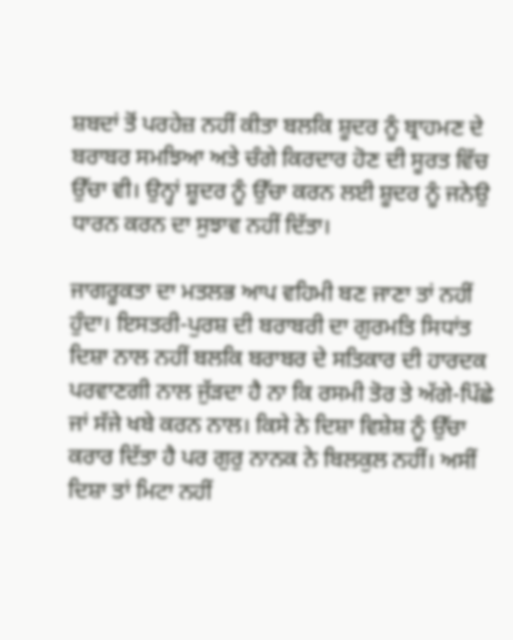ਸ਼ਬਦਾਂ ਤੋਂ ਪਰਹੇਜ਼ ਨਹੀਂ ਕੀਤਾ ਬਲਕਿ ਸ਼ੂਦਰ ਨੂੰ ਬ੍ਰਾਹਮਣ ਦੇ ਬਰਾਬਰ ਸਮਝਿਆ ਅਤੇ ਚੰਗੇ ਕਿਰਦਾਰ ਹੋਣ ਦੀ ਸੂਰਤ ਵਿੱਚ ਉੱਚਾ ਵੀ। ਉਨ੍ਹਾਂ ਸ਼ੂਦਰ ਨੂੰ ਉੱਚਾ ਕਰਨ ਲਈ ਸ਼ੂਦਰ ਨੂੰ ਜਨੇਉ ਧਾਰਨ ਕਰਨ ਦਾ ਸੁਝਾਵ ਨਹੀਂ ਦਿੱਤਾ।

ਜਾਗਰੂਕਤਾ ਦਾ ਮਤਲਭ ਆਪ ਵਹਿਮੀ ਬਣ ਜਾਣਾ ਤਾਂ ਨਹੀਂ ਹੁੰਦਾ। ਇਸਤਰੀ-ਪੁਰਸ਼ ਦੀ ਬਰਾਬਰੀ ਦਾ ਗੁਰਮਤਿ ਸਿਧਾਂਤ ਦਿਸ਼ਾ ਨਾਲ ਨਹੀਂ ਬਲਕਿ ਬਰਾਬਰ ਦੇ ਸਤਿਕਾਰ ਦੀ ਹਾਰਦਕ ਪਰਵਾਣਗੀ ਨਾਲ ਜੁੱੜਦਾ ਹੈ ਨਾ ਕਿ ਰਸਮੀ ਤੋਰ ਤੇ ਅੱਗੇ-ਪਿੱਛੇ ਜਾਂ ਸੱਜੇ ਖਬੇ ਕਰਨ ਨਾਲ। ਕਿਸੇ ਨੇ ਦਿਸ਼ਾ ਵਿਸ਼ੇਸ਼ ਨੂੰ ਉੱਚਾ ਕਰਾਰ ਦਿੱਤਾ ਹੈ ਪਰ ਗੁਰੁ ਨਾਨਕ ਨੇ ਬਿਲਕੁਲ ਨਹੀਂ। ਅਸੀਂ ਦਿਸ਼ਾ ਤਾਂ ਮਿਟਾ ਨਹੀਂ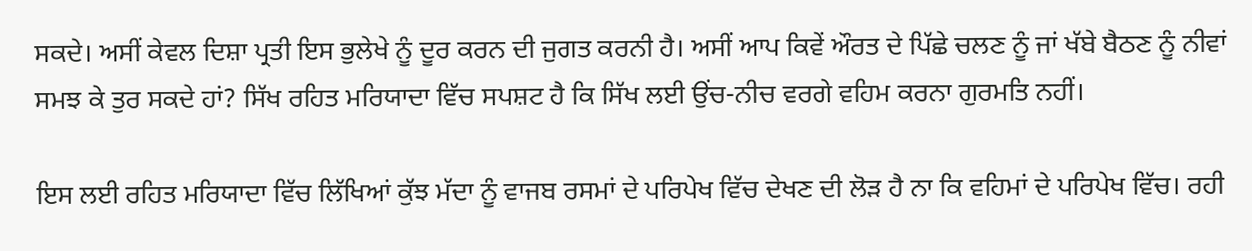ਸਕਦੇ। ਅਸੀਂ ਕੇਵਲ ਦਿਸ਼ਾ ਪ੍ਰਤੀ ਇਸ ਭੁਲੇਖੇ ਨੂੰ ਦੂਰ ਕਰਨ ਦੀ ਜੁਗਤ ਕਰਨੀ ਹੈ। ਅਸੀਂ ਆਪ ਕਿਵੇਂ ਔਰਤ ਦੇ ਪਿੱਛੇ ਚਲਣ ਨੂੰ ਜਾਂ ਖੱਬੇ ਬੈਠਣ ਨੂੰ ਨੀਵਾਂ ਸਮਝ ਕੇ ਤੁਰ ਸਕਦੇ ਹਾਂ? ਸਿੱਖ ਰਹਿਤ ਮਰਿਯਾਦਾ ਵਿੱਚ ਸਪਸ਼ਟ ਹੈ ਕਿ ਸਿੱਖ ਲਈ ਉਂਚ-ਨੀਚ ਵਰਗੇ ਵਹਿਮ ਕਰਨਾ ਗੁਰਮਤਿ ਨਹੀਂ।

ਇਸ ਲਈ ਰਹਿਤ ਮਰਿਯਾਦਾ ਵਿੱਚ ਲਿੱਖਿਆਂ ਕੁੱਝ ਮੱਦਾ ਨੂੰ ਵਾਜਬ ਰਸਮਾਂ ਦੇ ਪਰਿਪੇਖ ਵਿੱਚ ਦੇਖਣ ਦੀ ਲੋੜ ਹੈ ਨਾ ਕਿ ਵਹਿਮਾਂ ਦੇ ਪਰਿਪੇਖ ਵਿੱਚ। ਰਹੀ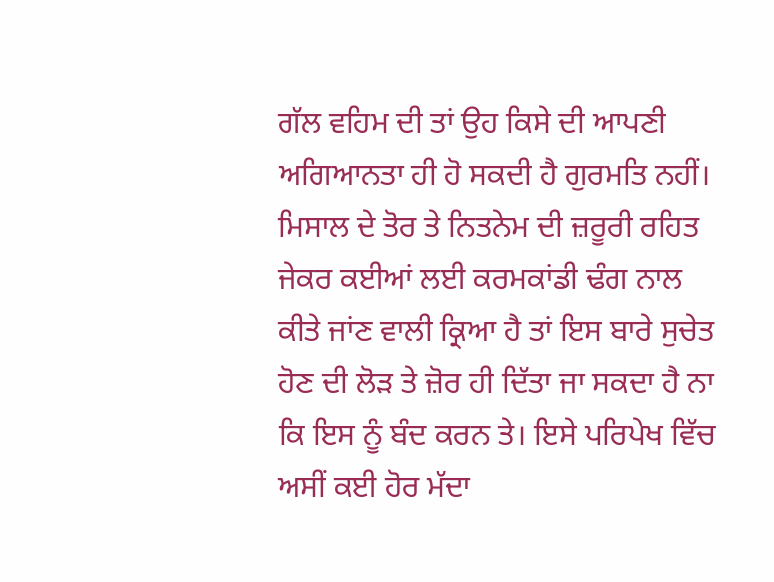ਗੱਲ ਵਹਿਮ ਦੀ ਤਾਂ ਉਹ ਕਿਸੇ ਦੀ ਆਪਣੀ ਅਗਿਆਨਤਾ ਹੀ ਹੋ ਸਕਦੀ ਹੈ ਗੁਰਮਤਿ ਨਹੀਂ। ਮਿਸਾਲ ਦੇ ਤੋਰ ਤੇ ਨਿਤਨੇਮ ਦੀ ਜ਼ਰੂਰੀ ਰਹਿਤ ਜੇਕਰ ਕਈਆਂ ਲਈ ਕਰਮਕਾਂਡੀ ਢੰਗ ਨਾਲ ਕੀਤੇ ਜਾਂਣ ਵਾਲੀ ਕ੍ਰਿਆ ਹੈ ਤਾਂ ਇਸ ਬਾਰੇ ਸੁਚੇਤ ਹੋਣ ਦੀ ਲੋੜ ਤੇ ਜ਼ੋਰ ਹੀ ਦਿੱਤਾ ਜਾ ਸਕਦਾ ਹੈ ਨਾ ਕਿ ਇਸ ਨੂੰ ਬੰਦ ਕਰਨ ਤੇ। ਇਸੇ ਪਰਿਪੇਖ ਵਿੱਚ ਅਸੀਂ ਕਈ ਹੋਰ ਮੱਦਾ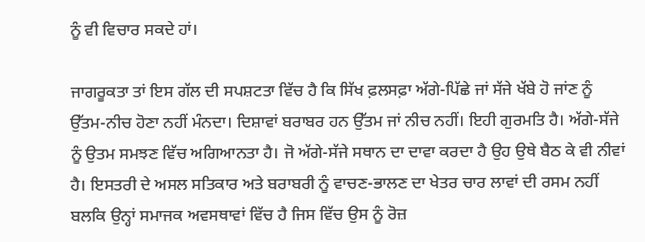ਨੂੰ ਵੀ ਵਿਚਾਰ ਸਕਦੇ ਹਾਂ।

ਜਾਗਰੂਕਤਾ ਤਾਂ ਇਸ ਗੱਲ ਦੀ ਸਪਸ਼ਟਤਾ ਵਿੱਚ ਹੈ ਕਿ ਸਿੱਖ ਫ਼ਲਸਫ਼ਾ ਅੱਗੇ-ਪਿੱਛੇ ਜਾਂ ਸੱਜੇ ਖੱਬੇ ਹੋ ਜਾਂਣ ਨੂੰ ਉੱਤਮ-ਨੀਚ ਹੋਣਾ ਨਹੀਂ ਮੰਨਦਾ। ਦਿਸ਼ਾਵਾਂ ਬਰਾਬਰ ਹਨ ਉੱਤਮ ਜਾਂ ਨੀਚ ਨਹੀਂ। ਇਹੀ ਗੁਰਮਤਿ ਹੈ। ਅੱਗੇ-ਸੱਜੇ ਨੂੰ ਉਤਮ ਸਮਝਣ ਵਿੱਚ ਅਗਿਆਨਤਾ ਹੈ। ਜੋ ਅੱਗੇ-ਸੱਜੇ ਸਥਾਨ ਦਾ ਦਾਵਾ ਕਰਦਾ ਹੈ ਉਹ ਉਥੇ ਬੈਠ ਕੇ ਵੀ ਨੀਵਾਂ ਹੈ। ਇਸਤਰੀ ਦੇ ਅਸਲ ਸਤਿਕਾਰ ਅਤੇ ਬਰਾਬਰੀ ਨੂੰ ਵਾਚਣ-ਭਾਲਣ ਦਾ ਖੇਤਰ ਚਾਰ ਲਾਵਾਂ ਦੀ ਰਸਮ ਨਹੀਂ ਬਲਕਿ ਉਨ੍ਹਾਂ ਸਮਾਜਕ ਅਵਸਥਾਵਾਂ ਵਿੱਚ ਹੈ ਜਿਸ ਵਿੱਚ ਉਸ ਨੂੰ ਰੋਜ਼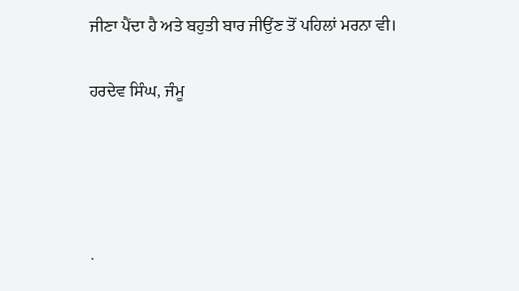ਜੀਣਾ ਪੈਂਦਾ ਹੈ ਅਤੇ ਬਹੁਤੀ ਬਾਰ ਜੀਉਂਣ ਤੋਂ ਪਹਿਲਾਂ ਮਰਨਾ ਵੀ।

ਹਰਦੇਵ ਸਿੰਘ, ਜੰਮੂ




.